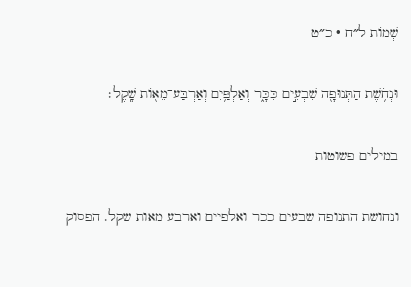שְׁמוֹת ל״ח · כ״ט

וּנְחֹ֥שֶׁת הַתְּנוּפָ֖ה שִׁבְעִ֣ים כִּכָּ֑ר וְאַלְפַּ֥יִם וְאַרְבַּע־מֵא֖וֹת שָֽׁקֶל׃

במילים פשוטות

ונחושת התנופה שבעים ככר ואלפיים וארבע מאות שקל. הפסוק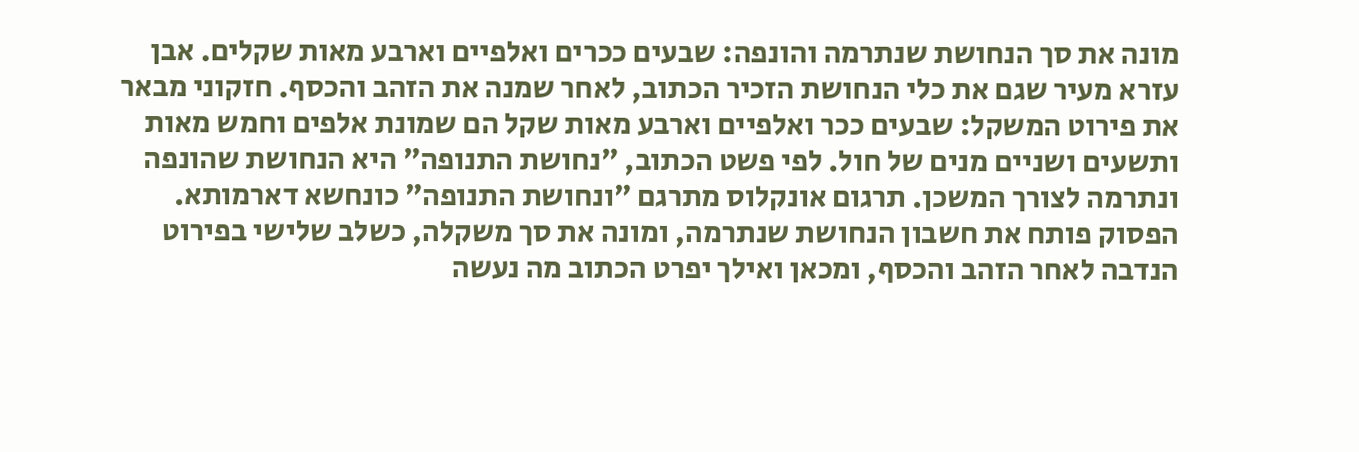מונה את סך הנחושת שנתרמה והונפה: שבעים ככרים ואלפיים וארבע מאות שקלים. אבן עזרא מעיר שגם את כלי הנחושת הזכיר הכתוב, לאחר שמנה את הזהב והכסף. חזקוני מבאר את פירוט המשקל: שבעים ככר ואלפיים וארבע מאות שקל הם שמונת אלפים וחמש מאות ותשעים ושניים מנים של חול. לפי פשט הכתוב, ״נחושת התנופה״ היא הנחושת שהונפה ונתרמה לצורך המשכן. תרגום אונקלוס מתרגם ״ונחושת התנופה״ כונחשא דארמותא. הפסוק פותח את חשבון הנחושת שנתרמה, ומונה את סך משקלה, כשלב שלישי בפירוט הנדבה לאחר הזהב והכסף, ומכאן ואילך יפרט הכתוב מה נעשה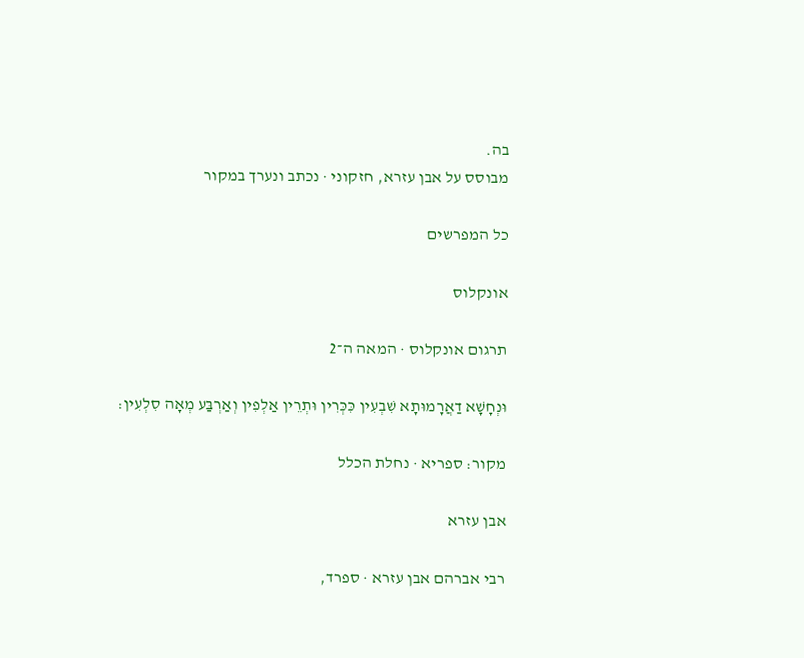בה.
מבוסס על אבן עזרא, חזקוני · נכתב ונערך במקור

כל המפרשים

אונקלוס

תרגום אונקלוס · המאה ה־2

וּנְחָשָׁא דַאֲרָמוּתָא שִׁבְעִין כִּכְּרִין וּתְרֵין אַלְפִין וְאַרְבַּע מְאָה סִלְעִין:

מקור: ספריא · נחלת הכלל

אבן עזרא

רבי אברהם אבן עזרא · ספרד,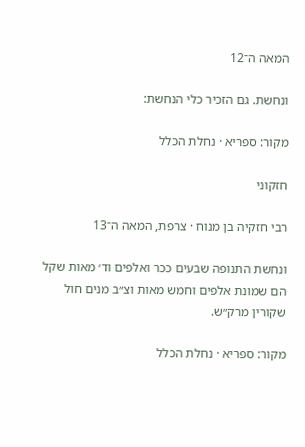המאה ה־12

ונחשת. גם הזכיר כלי הנחשת:

מקור: ספריא · נחלת הכלל

חזקוני

רבי חזקיה בן מנוח · צרפת, המאה ה־13

ונחשת התנופה שבעים ככר ואלפים וד׳ מאות שקל הם שמונת אלפים וחמש מאות וצ״ב מנים חול שקורין מרק״ש.

מקור: ספריא · נחלת הכלל